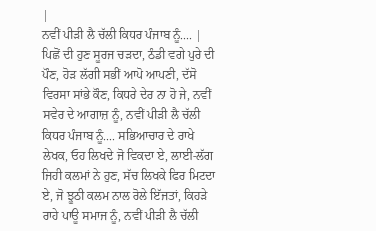|
ਨਵੀਂ ਪੀੜੀ ਲੈ ਚੱਲੀ ਕਿਧਰ ਪੰਜਾਬ ਨੂੰ.... |
ਪਿਛੋਂ ਦੀ ਹੁਣ ਸੂਰਜ ਚੜਦਾ, ਠੰਡੀ ਵਗੇ ਪੁਰੇ ਦੀ ਪੌਣ, ਹੋੜ ਲੱਗੀ ਸਭੀਂ ਆਪੋ ਆਪਣੀ, ਦੱਸੋ ਵਿਰਸਾ ਸਾਂਭੇ ਕੌਣ, ਕਿਧਰੇ ਦੇਰ ਨਾ ਹੋ ਜੇ, ਨਵੀਂ ਸਵੇਰ ਦੇ ਆਗਾਜ਼ ਨੂੰ, ਨਵੀਂ ਪੀੜੀ ਲੈ ਚੱਲੀ ਕਿਧਰ ਪੰਜਾਬ ਨੂੰ.... ਸਭਿਆਚਾਰ ਦੇ ਰਾਖੇ ਲੇਖਕ, ਓਹ ਲਿਖਦੇ ਜੋ ਵਿਕਦਾ ਏ, ਲਾਈ-ਲੱਗ ਜਿਹੀ ਕਲਮਾਂ ਨੇ ਹੁਣ, ਸੱਚ ਲਿਖਕੇ ਫਿਰ ਮਿਟਦਾ ਏ, ਜੋ ਝੂਠੀ ਕਲਮ ਨਾਲ ਰੋਲੇ ਇੱਜਤਾਂ, ਕਿਹੜੇ ਰਾਹੇ ਪਾਊ ਸਮਾਜ ਨੂੰ, ਨਵੀਂ ਪੀੜੀ ਲੈ ਚੱਲੀ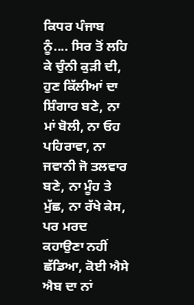ਕਿਧਰ ਪੰਜਾਬ ਨੂੰ.... ਸਿਰ ਤੋਂ ਲਹਿ ਕੇ ਚੁੰਨੀ ਕੁੜੀ ਦੀ, ਹੁਣ ਕਿੱਲੀਆਂ ਦਾ ਸ਼ਿੰਗਾਰ ਬਣੇ, ਨਾ ਮਾਂ ਬੋਲੀ, ਨਾ ਓਹ ਪਹਿਰਾਵਾ, ਨਾ ਜਵਾਨੀ ਜੋ ਤਲਵਾਰ ਬਣੇ, ਨਾ ਮੂੰਹ ਤੇ ਮੁੱਛ, ਨਾ ਰੱਖੇ ਕੇਸ, ਪਰ ਮਰਦ ਕਹਾਉਣਾ ਨਹੀਂ ਛੱਡਿਆ, ਕੋਈ ਐਸੇ ਐਬ ਦਾ ਨਾਂ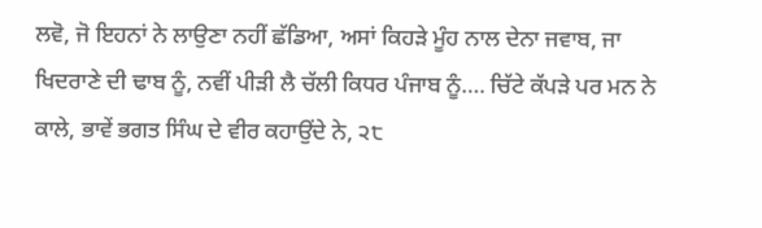ਲਵੋ, ਜੋ ਇਹਨਾਂ ਨੇ ਲਾਉਣਾ ਨਹੀਂ ਛੱਡਿਆ, ਅਸਾਂ ਕਿਹੜੇ ਮੂੰਹ ਨਾਲ ਦੇਨਾ ਜਵਾਬ, ਜਾ ਖਿਦਰਾਣੇ ਦੀ ਢਾਬ ਨੂੰ, ਨਵੀਂ ਪੀੜੀ ਲੈ ਚੱਲੀ ਕਿਧਰ ਪੰਜਾਬ ਨੂੰ.... ਚਿੱਟੇ ਕੱਪੜੇ ਪਰ ਮਨ ਨੇ ਕਾਲੇ, ਭਾਵੇਂ ਭਗਤ ਸਿੰਘ ਦੇ ਵੀਰ ਕਹਾਉਂਦੇ ਨੇ, ੨੮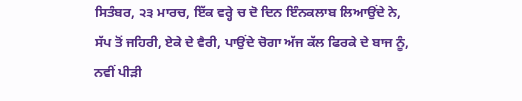ਸਿਤੰਬਰ, ੨੩ ਮਾਰਚ, ਇੱਕ ਵਰ੍ਹੇ ਚ ਦੋ ਦਿਨ ਇੰਨਕਲਾਬ ਲਿਆਉਂਦੇ ਨੇ, ਸੱਪ ਤੋਂ ਜਹਿਰੀ, ਏਕੇ ਦੇ ਵੈਰੀ, ਪਾਉਂਦੇ ਚੋਗਾ ਅੱਜ ਕੱਲ ਫਿਰਕੇ ਦੇ ਬਾਜ ਨੂੰ, ਨਵੀਂ ਪੀੜੀ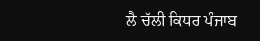ਲੈ ਚੱਲੀ ਕਿਧਰ ਪੰਜਾਬ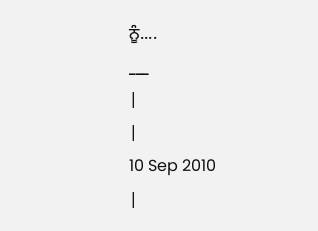ਨੂੰ....
___
|
|
10 Sep 2010
|